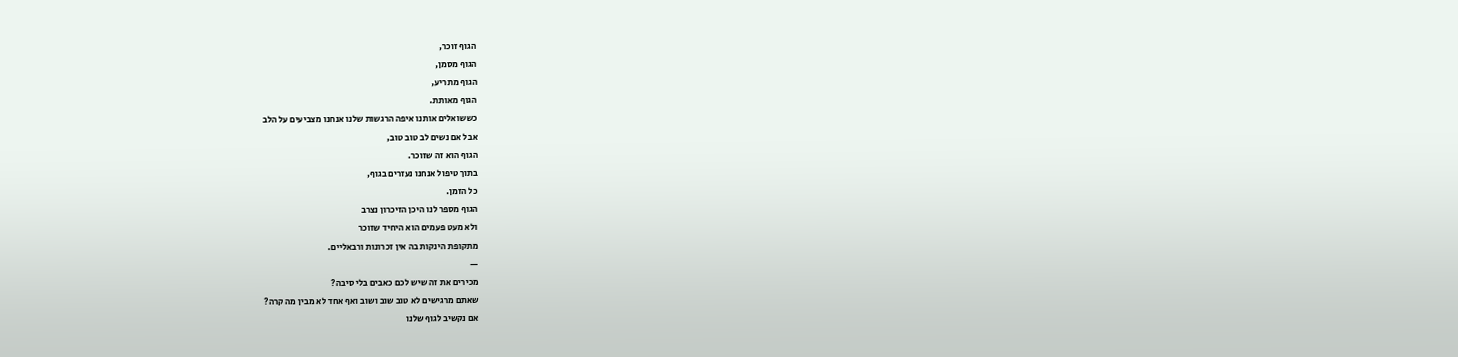הגוף זוכר,
הגוף מסמן,
הגוף מתריע,
הגוף מאותת.
כששואלים אותנו איפה הרגשות שלנו אנחנו מצביעים על הלב
אבל אם נשים לב טוב טוב,
הגוף הוא זה שזוכר.
בתוך טיפול אנחנו נעזרים בגוף,
כל הזמן.
הגוף מספר לנו היכן הזיכרון נצרב
ולא מעט פעמים הוא היחיד שזוכר
מתקופת הינקות בה אין זכרונות ורבאליים.
—
מכירים את זה שיש לכם כאבים בלי סיבה?
שאתם מרגישים לא טוב שוב ושוב ואף אחד לא מבין מה קרה?
אם נקשיב לגוף שלנו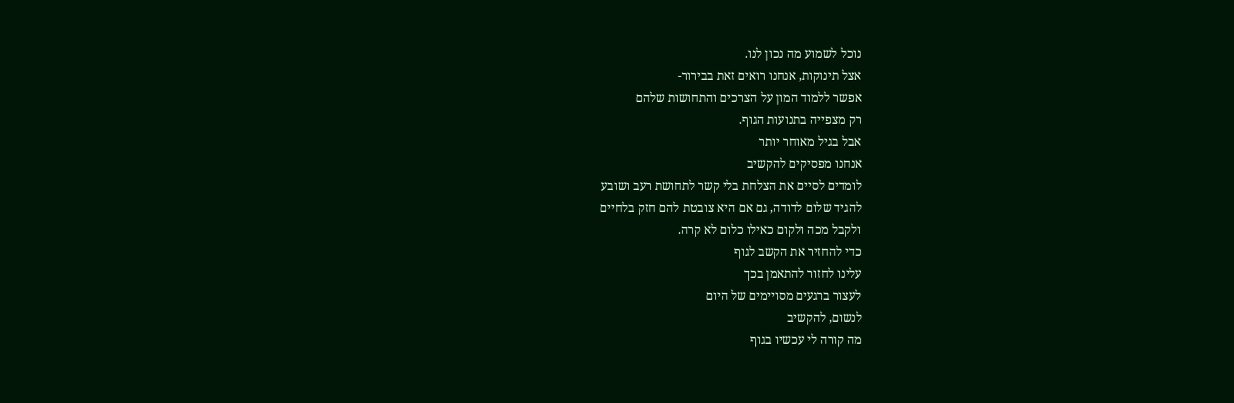נוכל לשמוע מה נכון לנו.
אצל תינוקות, אנחנו רואים זאת בבירור-
אפשר ללמוד המון על הצרכים והתחושות שלהם
רק מצפייה בתנועות הגוף.
אבל בגיל מאוחר יותר
אנחנו מפסיקים להקשיב
לומדים לסיים את הצלחת בלי קשר לתחושת רעב ושובע
להגיד שלום לדודה, גם אם היא צובטת להם חזק בלחיים
ולקבל מכה ולקום כאילו כלום לא קרה.
כדי להחזיר את הקשב לגוף
עלינו לחזור להתאמן בכך
לעצור ברגעים מסויימים של היום
לנשום, להקשיב
מה קורה לי עכשיו בגוף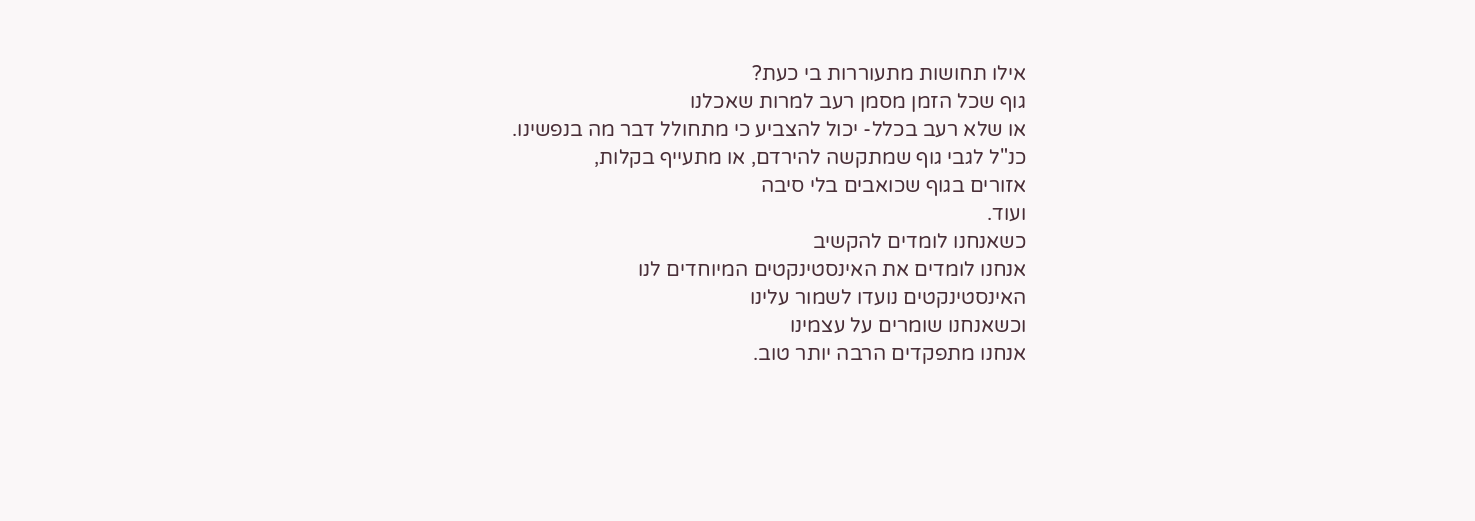אילו תחושות מתעוררות בי כעת?
גוף שכל הזמן מסמן רעב למרות שאכלנו
או שלא רעב בכלל- יכול להצביע כי מתחולל דבר מה בנפשינו.
כנ"ל לגבי גוף שמתקשה להירדם, או מתעייף בקלות,
אזורים בגוף שכואבים בלי סיבה
ועוד.
כשאנחנו לומדים להקשיב
אנחנו לומדים את האינסטינקטים המיוחדים לנו
האינסטינקטים נועדו לשמור עלינו
וכשאנחנו שומרים על עצמינו
אנחנו מתפקדים הרבה יותר טוב.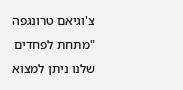צ'וגיאם טרונגפה
"מתחת לפחדים שלנו ניתן למצוא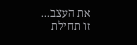את העצב...
זו תחילת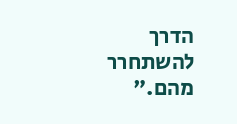הדרך להשתחרר מהם."